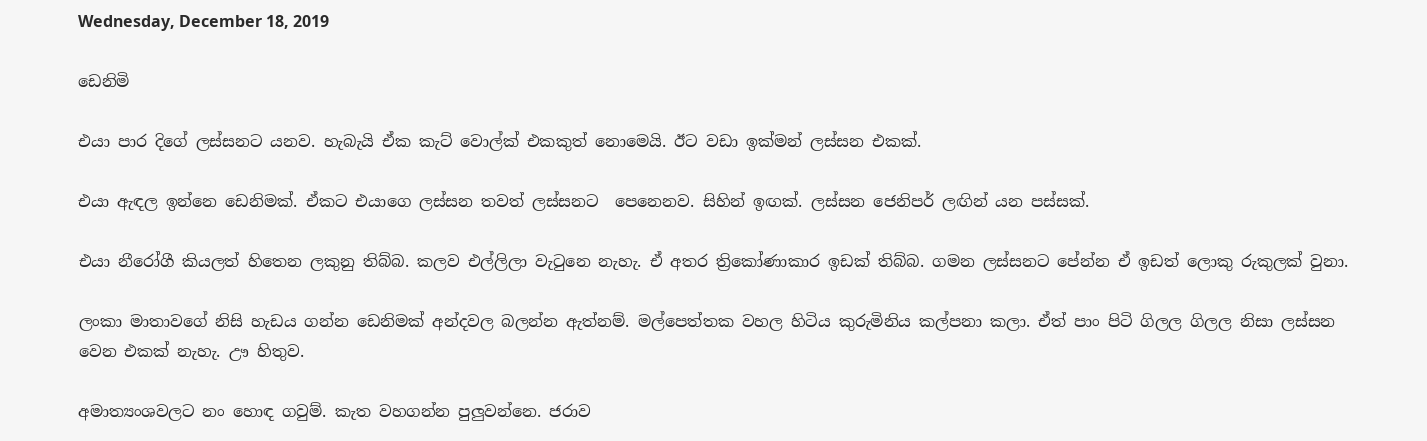Wednesday, December 18, 2019

ඩෙනිමි

එයා පාර දිගේ ලස්සනට යනව. හැබැයි ඒක කැට් වොල්ක් එකකුත් නොමෙයි. ඊට වඩා ඉක්මන් ලස්සන එකක්.

එයා ඇඳල ඉන්නෙ ඩෙනිමක්. ඒකට එයාගෙ ලස්සන තවත් ලස්සනට  පෙනෙනව. සිහින් ඉඟක්. ලස්සන ජෙනිපර් ලඟින් යන පස්සක්.

එයා නීරෝගී කියලත් හිතෙන ලකුනු තිබ්බ. කලව එල්ලිලා වැටුනෙ නැහැ. ඒ අතර ත්‍රිකෝණාකාර ඉඩක් තිබ්බ. ගමන ලස්සනට පේන්න ඒ ඉඩත් ලොකු රුකුලක් වුනා.

ලංකා මාතාවගේ නිසි හැඩය ගන්න ඩෙනිමක් අන්දවල බලන්න ඇත්නම්. මල්පෙත්තක වහල හිටිය කුරුමිනිය කල්පනා කලා. ඒත් පාං පිටි ගිලල ගිලල නිසා ලස්සන වෙන එකක් නැහැ. ඌ හිතුව.

අමාත්‍යංශවලට නං හොඳ ගවුම්. කැත වහගන්න පුලුවන්නෙ. ජරාව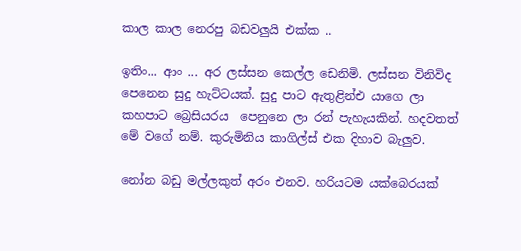කාල කාල නෙරපු බඩවලුයි එක්ක ..

ඉතිං... ආං ... අර ලස්සන කෙල්ල ඩෙනිමි. ලස්සන විනිවිද පෙනෙන සුදු හැට්ටයක්. සුදු පාට ඇතුළින්එ යාගෙ ලා කහපාට බ්‍රෙසියරය  පෙනුනෙ ලා රන් පැහැයකින්. හදවතත් මේ වගේ නම්. කුරුමිනිය කාගිල්ස් එක දිහාව බැලුව.

නෝන බඩු මල්ලකුත් අරං එනව. හරියටම යක්බෙරයක්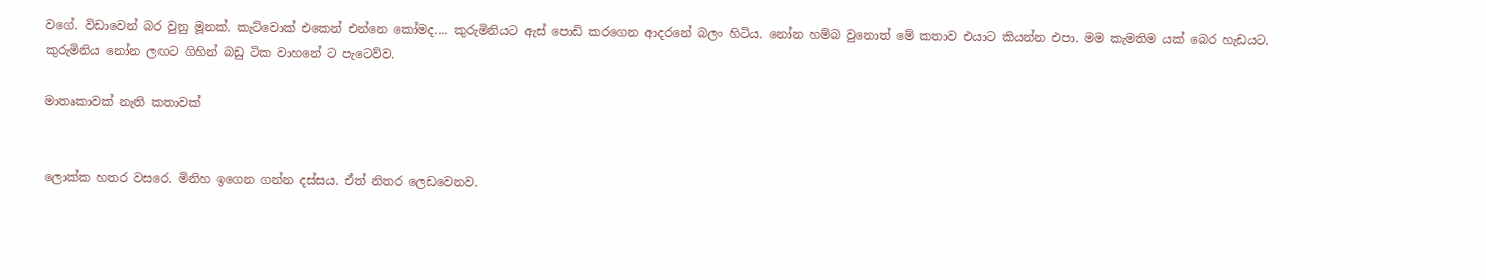වගේ. විඩාවෙන් බර වුනු මූනක්. කැට්වොක් එකෙන් එන්නෙ කෝමද.... කුරුමිනියට ඇස් පොඩි කරගෙන ආදරනේ බලං හිටිය. නෝන හම්බ වුනොත් මේ කතාව එයාට කියන්න එපා. මම කැමතිම යක් බෙර හැඩයට. කුරුමිනිය නෝන ලඟට ගිහින් බඩු ටික වාහනේ ට පැටෙව්ව.

මාතෘකාවක් නැති කතාවක්


ලොක්ක හතර වසරෙ. මිනිහ ඉගෙන ගන්න දස්සය. ඒත් නිතර ලෙඩවෙනව.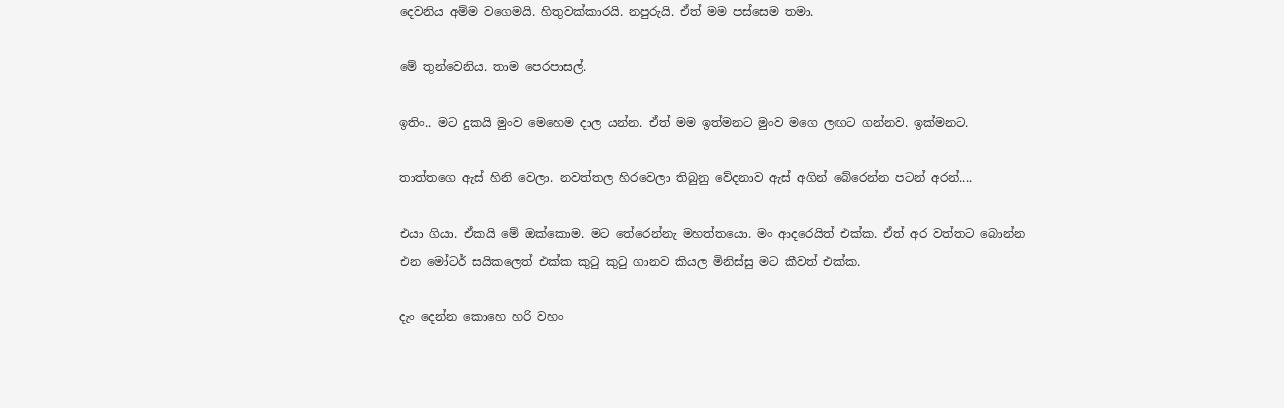දෙවනිය අම්ම වගෙමයි. හිතුවක්කාරයි. නපුරුයි. ඒත් මම පස්සෙම තමා.

මේ තුන්වෙනිය. තාම පෙරපාසල්.

ඉතිං.. මට දුකයි මුංව මෙහෙම දාල යන්න. ඒත් මම ඉත්මනට මුංව මගෙ ලඟට ගන්නව. ඉක්මනට.

තාත්තගෙ ඇස් හිනි වෙලා. නවත්තල හිරවෙලා තිබුනු වේදනාව ඇස් අගින් බේරෙන්න පටන් අරන්....

එයා ගියා. ඒකයි මේ ඔක්කොම. මට තේරෙන්නැ මහත්තයො. මං ආදරෙයිත් එක්ක. ඒත් අර වත්තට බොන්න එන මෝටර් සයිකලෙත් එක්ක කුටු කුටු ගානව කියල මිනිස්සු මට කීවත් එක්ක.

දැං දෙන්න කොහෙ හරි වහං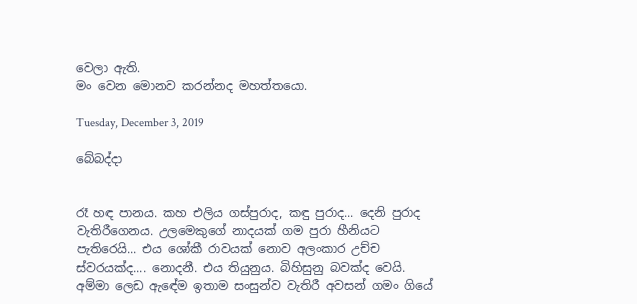වෙලා ඇති.
මං වෙන මොනව කරන්නද මහත්තයො.

Tuesday, December 3, 2019

බේබද්දා


රෑ හඳ පානය. කහ එලිය ගස්පුරාද, කඳු පුරාද... දෙනි පුරාද වැතිරීගෙනය. උලමෙකුගේ නාදයක් ගම පුරා හීනියට පැතිරෙයි... එය ශෝකී රාවයක් නොව අලංකාර උච්ච ස්වරයක්ද.... නොදනී. එය තියුනුය. බිහිසුනු බවක්ද වෙයි.
අම්මා ලෙඩ ඇඳේම ඉතාම සංසුන්ව වැතිරී අවසන් ගමං ගියේ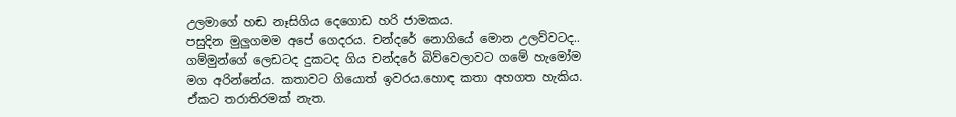උලමාගේ හඬ නෑසිගිය දෙගොඩ හරි ජාමකය.
පසුදින මුලුගමම අපේ ගෙදරය. චන්දරේ නොගියේ මොන උලව්වටද.. ගම්මුන්ගේ ලෙඩටද දුකටද ගිය චන්දරේ බිව්වෙලාවට ගමේ හැමෝම මග අරින්නේය. කතාවට ගියොත් ඉවරය.හොඳ කතා අහගත හැකිය. ඒකට තරාතිරමක් නැත.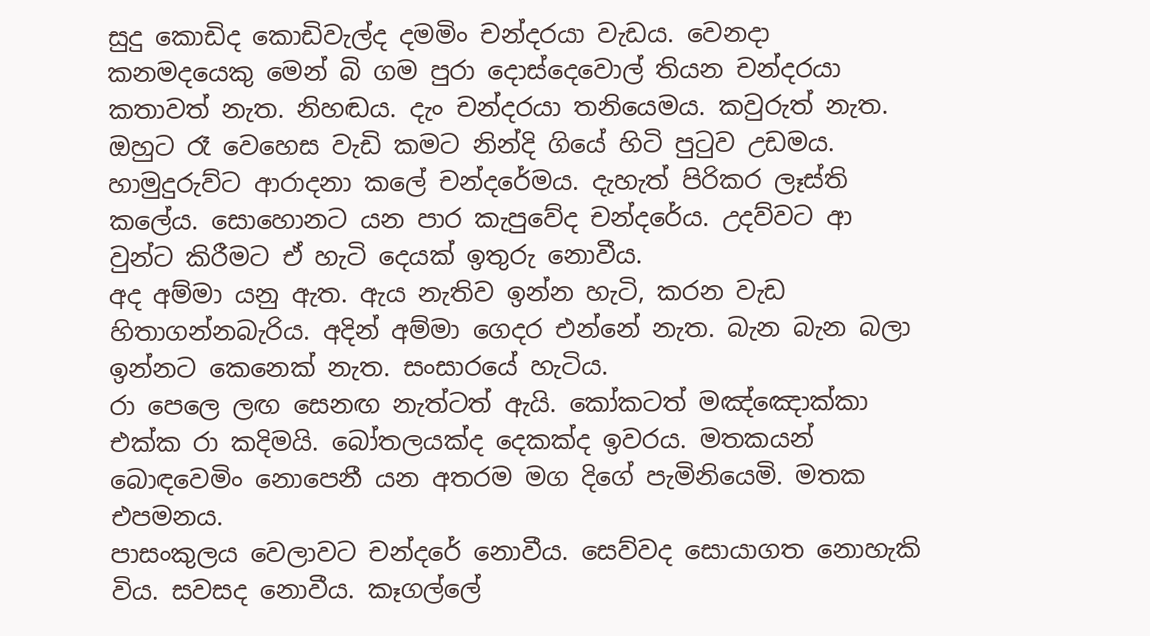සුදු කොඩිද කොඩිවැල්ද දමමිං චන්දරයා වැඩය. වෙනදා කනමදයෙකු මෙන් බි ගම පුරා දොස්දෙවොල් තියන චන්දරයා කතාවත් නැත. නිහඬය. දැං චන්දරයා තනියෙමය. කවුරුත් නැත. ඔහුට රෑ වෙහෙස වැඩි කමට නින්දි ගියේ හිටි පුටුව උඩමය.
හාමුදුරුව්ට ආරාදනා කලේ චන්දරේමය. දැහැත් පිරිකර ලෑස්ති කලේය. සොහොනට යන පාර කැපුවේද චන්දරේය. උදව්වට ආ වුන්ට කිරීමට ඒ හැටි දෙයක් ඉතුරු නොවීය.
අද අම්මා යනු ඇත. ඇය නැතිව ඉන්න හැටි, කරන වැඩ හිතාගන්නබැරිය. අදින් අම්මා ගෙදර එන්නේ නැත. බැන බැන බලා ඉන්නට කෙනෙක් නැත. සංසාරයේ හැටිය.
රා පෙලෙ ලඟ සෙනඟ නැත්ටත් ඇයි. කෝකටත් මඤ්ඤොක්කා එක්ක රා කදිමයි. බෝතලයක්ද දෙකක්ද ඉවරය. මතකයන් බොඳවෙමිං නොපෙනී යන අතරම මග දිගේ පැමිනියෙමි. මතක එපමනය.
පාසංකුලය වෙලාවට චන්දරේ නොවීය. සෙව්වද සොයාගත නොහැකි විය. සවසද නොවීය. කෑගල්ලේ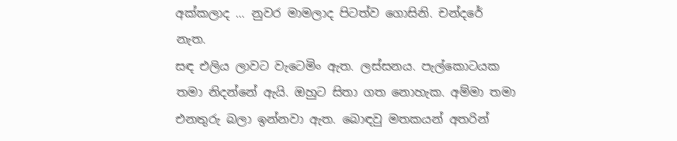අක්කලාද ... නුවර මාමලාද පිටත්ව ගොසිනි. චන්දරේ නැත.
සඳ එලිය ලාවට වැටෙමිං ඇත. ලස්සනය. පැල්කොටයක තමා නිදන්නේ ඇයි. ඔහුට සිතා ගත නොහැක. අම්මා තමා එනතුරු බලා ඉන්නවා ඇත. බොඳවු මතකයන් අතරින්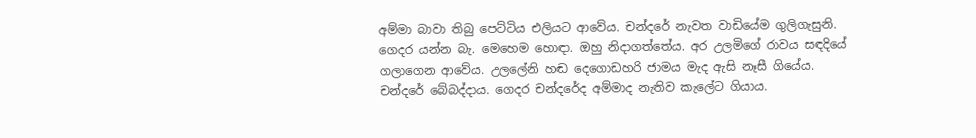අම්මා බාවා තිබු පෙට්ටිය එලියට ආවේය. චන්දරේ නැවත වාඩියේම ගුලිගැසුනි.
ගෙදර යන්න බැ. මෙහෙම හොඳා. ඔහු නිදාගත්තේය. අර උලමිගේ රාවය සඳදියේ ගලාගෙන ආවේය. උලලේනි හඬ දෙගොඩහරි ජාමය මැද ඇසි නෑසී ගියේය.
චන්දරේ බේබද්දාය. ගෙදර චන්දරේද අම්මාද නැතිව කැලේට ගියාය.